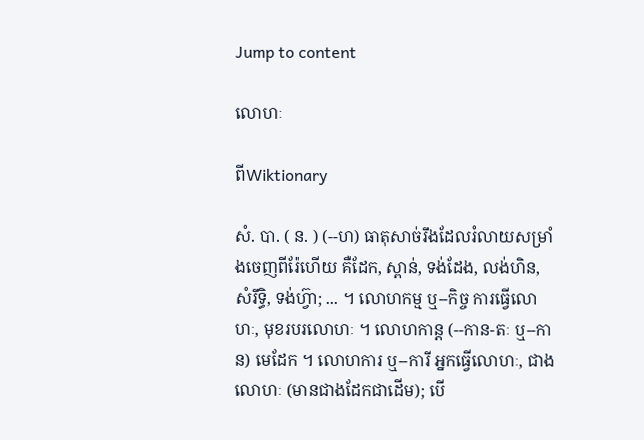Jump to content

លោហៈ

ពីWiktionary

សំ. បា. ( ន. ) (--ហ) ធាតុសាច់រឹងដែលរំលាយសម្រាំងចេញពីរ៉ែហើយ គឺដែក, ស្ពាន់, ទង់ដែង, លង់ហិន, សំរឹទ្ធិ, ទង់ហ្វ៊ា; ... ។ លោហកម្ម ឬ--កិច្ច ការធ្វើលោហៈ, មុខរបរលោហៈ ។ លោហកាន្ត (--កាន-តៈ ឬ--កាន) មេដែក ។ លោហការ ឬ--ការី អ្នកធ្វើលោហៈ, ជាងលោហៈ (មានជាងដែកជាដើម); បើ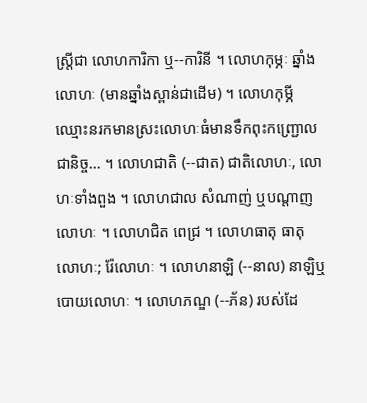ស្ត្រីជា លោហការិកា ឬ--ការិនី ។ លោហកុម្ភៈ ឆ្នាំងលោហៈ (មានឆ្នាំងស្ពាន់ជាដើម) ។ លោហកុម្ភី ឈ្មោះនរកមានស្រះលោហៈធំមានទឹកពុះកញ្រ្ជោលជានិច្ច... ។ លោហជាតិ (--ជាត) ជាតិលោហៈ, លោហៈទាំងពួង ។ លោហជាល សំណាញ់ ឬបណ្តាញលោហៈ ។ លោហជិត ពេជ្រ ។ លោហធាតុ ធាតុលោហៈ; រ៉ែលោហៈ ។ លោហនាឡិ (--នាល) នាឡិឬបោយលោហៈ ។ លោហភណ្ឌ (--ភ័ន) របស់ដែ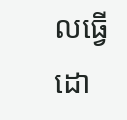លធ្វើដោ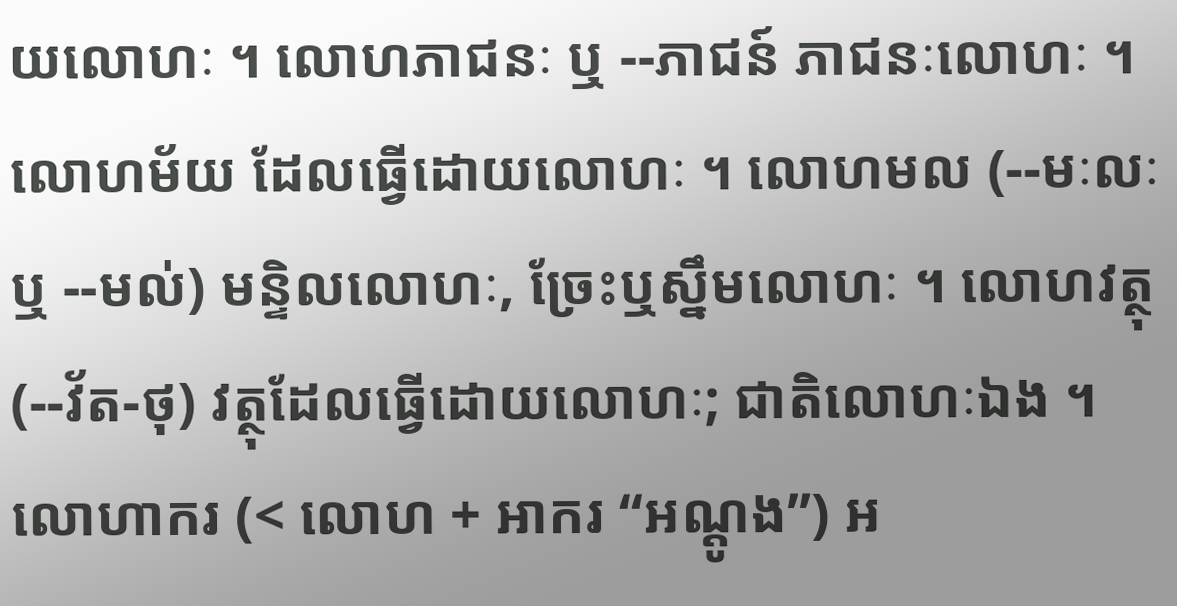យលោហៈ ។ លោហភាជនៈ ឬ --ភាជន៍ ភាជនៈលោហៈ ។ លោហម័យ ដែលធ្វើដោយលោហៈ ។ លោហមល (--មៈលៈ ឬ --មល់) មន្ទិលលោហៈ, ច្រែះឬស្នឹមលោហៈ ។ លោហវត្ថុ (--វ័ត-ថុ) វត្ថុដែលធ្វើដោយលោហៈ; ជាតិលោហៈឯង ។ លោហាករ (< លោហ + អាករ “អណ្តូង”) អ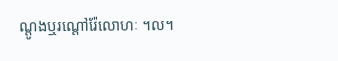ណ្តូងឬរណ្ដៅរ៉ែលោហៈ ។ល។